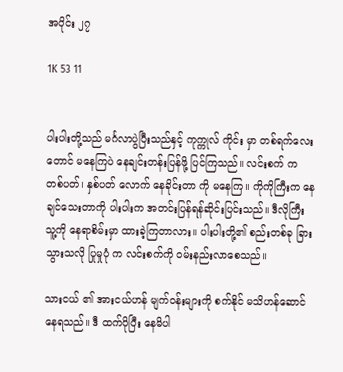အပိုင်း ၂၇

1K 53 11


ပါးပါးတို့သည် မင်္ဂလာပွဲပြီးသည်နှင့် ကုက္ကုလ် ကိုင်း မှာ တစ်ရက်လေးတောင် မနေကြပဲ နေချင်းတန်းပြန်ဖို့ ပြင်ကြသည်။ လင်းစက် က တစ်ပတ်၊ နှစ်ပတ် လောက် နေခိုင်းတာ ကို မနေကြ။ ကိုကိုကြီးက နေချင်သေးတာကို ပါးပါးက အတင်းပြန်ရန်ဆိုင်းပြင်းသည်။ ဒီလိုကြီး သူ့ကို နေရာစိမ်းမှာ ထားခဲ့ကြတာလား။ ပါးပါးတို့၏ စည်းတစ်ခု ခြားသွားသလို ပြုမှုပုံ က လင်းစက်ကို ဝမ်းနည်းလာစေသည်။

သားငယ် ၏ အားငယ်ဟန် မျက်ဝန်းများကို စက်နိုင် မသိဟန်ဆောင်နေရသည်။ ဒီ ထက်ပိုပြီး နေမိပါ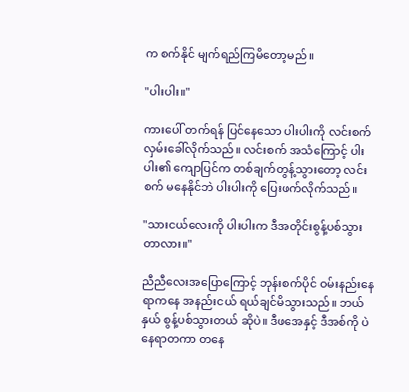က စက်နိုင် မျက်ရည်ကြမိတော့မည်။

"ပါးပါး။"

ကားပေါ် တက်ရန် ပြင်နေသော ပါးပါးကို လင်းစက် လှမ်းခေါ်လိုက်သည်။ လင်းစက် အသံကြောင့် ပါးပါး၏ ကျောပြင်က တစ်ချက်တွန့်သွားတော့ လင်းစက် မနေနိုင်ဘဲ ပါးပါးကို ပြေးဖက်လိုက်သည်။

"သားငယ်လေးကို ပါးပါးက ဒီအတိုင်းစွန့်ပစ်သွားတာလား။"

ညီညီလေးအပြောကြောင့် ဘုန်းစက်ပိုင် ဝမ်းနည်းနေရာကနေ အနည်းငယ် ရယ်ချင်မိသွားသည်။ ဘယ်နှယ် စွန့်ပစ်သွားတယ် ဆိုပဲ။ ဒီဖအေနှင့် ဒီအစ်ကို ပဲ နေရာတကာ တနေ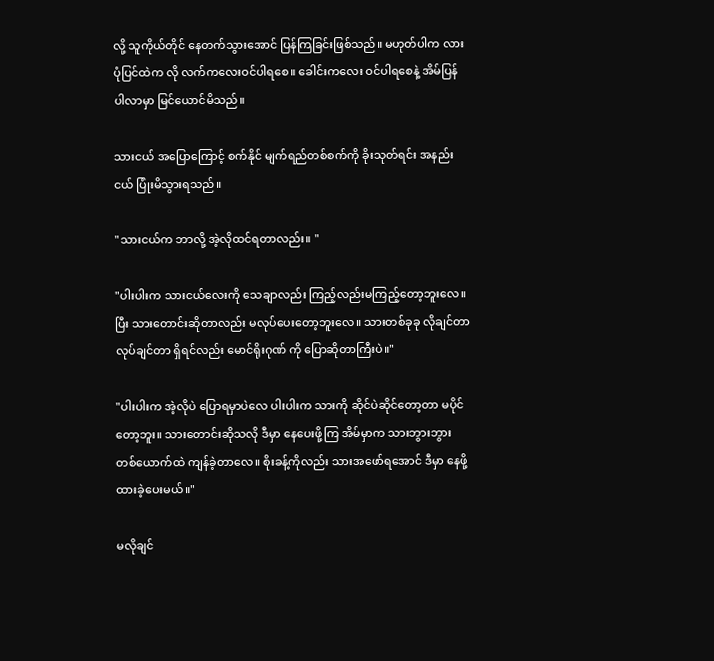လို့ သူကိုယ်တိုင် နေတက်သွားအောင် ပြန်ကြခြင်းဖြစ်သည်။ မဟုတ်ပါက လားပုံပြင်ထဲက လို လက်ကလေးဝင်ပါရစေ။ ခေါင်းကလေး ဝင်ပါရစေနဲ့ အိမ်ပြန် ပါလာမှာ မြင်ယောင်မိသည်။

သားငယ် အပြောကြောင့် စက်နိုင် မျက်ရည်တစ်စက်ကို ခိုးသုတ်ရင်း အနည်းငယ် ပြုံးမိသွားရသည်။

"သားငယ်က ဘာလို့ အဲ့လိုထင်ရတာလည်း။ "

"ပါးပါးက သားငယ်လေးကို သေချာလည်း ကြည့်လည်းမကြည့်တော့ဘူးလေ။ ပြီး သားတောင်းဆိုတာလည်း မလုပ်ပေးတော့ဘူးလေ။ သားတစ်ခုခု လိုချင်တာ လုပ်ချင်တာ ရှိရင်လည်း မောင်ရိုးဂုဏ် ကို ပြောဆိုတာကြီးပဲ။"

"ပါးပါးက အဲ့လိုပဲ ပြောရမှာပဲလေ ပါးပါးက သားကို ဆိုင်ပဲဆိုင်တော့တာ မပိုင်တော့ဘူး။ သားတောင်းဆိုသလို ဒီမှာ နေပေးဖို့ကြ အိမ်မှာက သားဘွားဘွား တစ်ယောက်ထဲ ကျန်ခဲ့တာလေ။ စိုးခန့်ကိုလည်း သားအဖော်ရအောင် ဒီမှာ နေဖို့ ထားခဲ့ပေးမယ်။"

မလိုချင်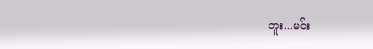ဘူး...မင်း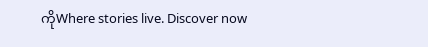ကိုWhere stories live. Discover now